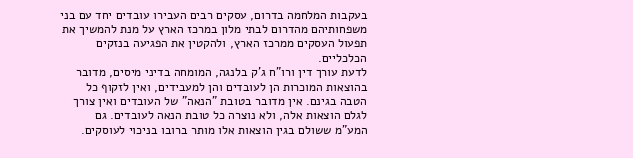בעקבות המלחמה בדרום, עסקים רבים העבירו עובדים יחד עם בני משפחותיהם מהדרום לבתי מלון במרכז הארץ על מנת להמשיך את תפעול העסקים ממרכז הארץ, ולהקטין את הפגיעה בנזקים הכלכליים.
לדעת עורך דין ורו"ח ג'ק בלנגה, המומחה בדיני מיסים, מדובר בהוצאות המוכרות הן לעובדים והן למעבידים, ואין לזקוף כל הטבה בגינם. אין מדובר בטובת "הנאה" של העובדים ואין צורך לגלם הוצאות אלה, ולא נוצרה כל טובת הנאה לעובדים. גם המע"מ ששולם בגין הוצאות אלו מותר ברובו בניכוי לעוסקים.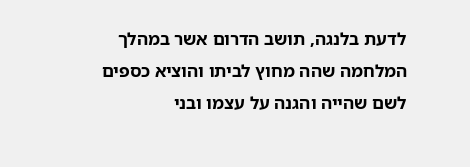לדעת בלנגה, תושב הדרום אשר במהלך המלחמה שהה מחוץ לביתו והוציא כספים לשם שהייה והגנה על עצמו ובני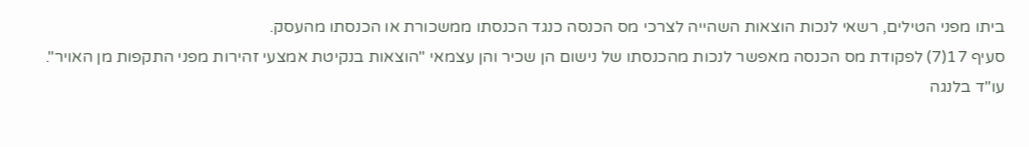ביתו מפני הטילים, רשאי לנכות הוצאות השהייה לצרכי מס הכנסה כנגד הכנסתו ממשכורת או הכנסתו מהעסק.
סעיף 17(7) לפקודת מס הכנסה מאפשר לנכות מהכנסתו של נישום הן שכיר והן עצמאי "הוצאות בנקיטת אמצעי זהירות מפני התקפות מן האויר".
עו"ד בלנגה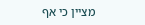מציין כי אף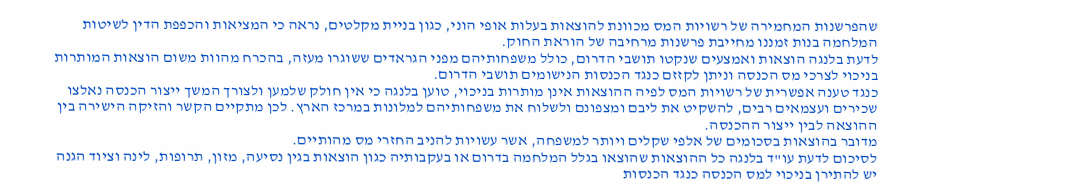שהפרשנות המחמירה של רשויות המס מכוונת להוצאות בעלות אופי הוני, כגון בניית מקלטים, נראה כי המציאות והכפפת הדין לשיטות המלחמה בנות זמננו מחייבת פרשנות מרחיבה של הוראת החוק.
לדעת בלנגה הוצאות ואמצעים שנקטו תושבי הדרום, כולל משפחותיהם מפני הגראדים ששוגרו מעזה, בהכרח מהוות משום הוצאות המותרות בניכוי לצרכי מס הכנסה וניתן לקזזם כנגד הכנסות הנישומים תושבי הדרום.
כנגד טענה אפשרית של רשויות המס לפיה ההוצאות אינן מותרות בניכוי, טוען בלנגה כי אין חולק שלמען ולצורך המשך ייצור הכנסה נאלצו שכירים ועצמאים רבים, להשקיט את ליבם ומצפונם ולשלוח את משפחותיהם למלונות במרכז הארץ. לכן מתקיים הקשר והזיקה הישירה בין ההוצאה לבין ייצור ההכנסה.
מדובר בהוצאות בסכומים של אלפי שקלים ויותר למשפחה, אשר עשויות להניב החזרי מס מהותיים.
לסיכום לדעת עו"ד בלנגה כל ההוצאות שהוצאו בגלל המלחמה בדרום או בעקבותיה כגון הוצאות בגין נסיעה, מזון, תרופות, לינה וציוד הגנה יש להתירן בניכוי למס הכנסה כנגד הכנסות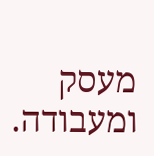מעסק ומעבודה.